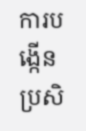ការបង្កើនប្រសិ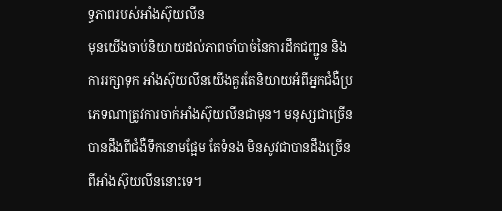ទ្ធភាពរបស់អាំងស៊ុយលីន
មុនយើងចាប់និយាយដល់ភាពចាំបាច់នៃការដឹកជញ្ជូន និង ការរក្សាទុក អាំងស៊ុយលីនយើងគួរតែនិយាយអំពីអ្នកជំងឺប្រភេទណាត្រូវការចាក់អាំងស៊ុយលីនជាមុន។ មនុស្សជាច្រើនបានដឹងពីជំងឺទឹកនោមផ្អែម តែទំនង មិនសូវជាបានដឹងច្រើនពីអាំងស៊ុយលីននោះទេ។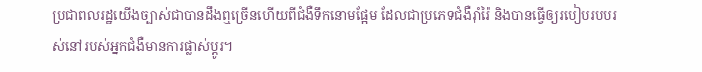ប្រជាពលរដ្ឋយើងច្បាស់ជាបានដឹងឮច្រើនហើយពីជំងឺទឹកនោមផ្អែម ដែលជាប្រភេទជំងឺរ៉ាំរ៉ៃ និងបានធ្វើឲ្យរបៀបរបបរស់នៅរបស់អ្នកជំងឺមានការផ្លាស់ប្តូរ។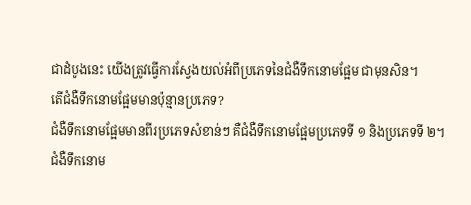ជាដំបូងនេះ យើងត្រូវធ្វើការស្វែងយល់អំពីប្រភេទនៃជំងឺទឹកនោមផ្អែម ជាមុនសិន។
តើជំងឺទឹកនោមផ្អែមមានប៉ុន្មានប្រភេទ?
ជំងឺទឹកនោមផ្អែមមានពីរប្រភេទសំខាន់ៗ គឺជំងឺទឹកនោមផ្អែមប្រភេទទី ១ និងប្រភេទទី ២។
ជំងឺទឹកនោម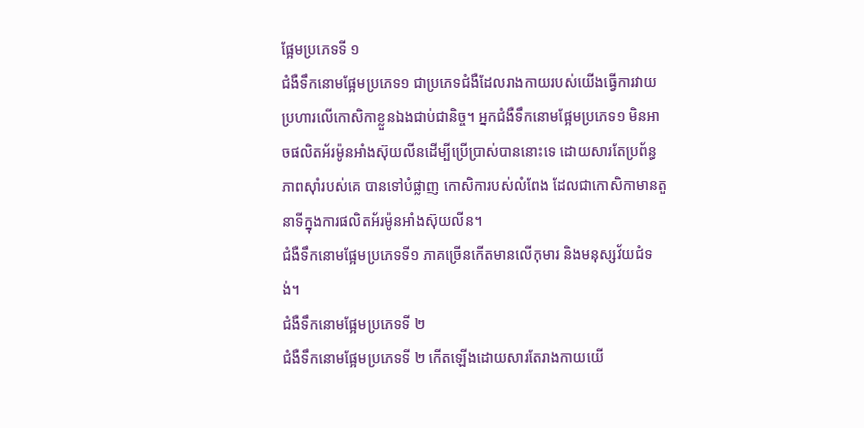ផ្អែមប្រភេទទី ១
ជំងឺទឹកនោមផ្អែមប្រភេទ១ ជាប្រភេទជំងឺដែលរាងកាយរបស់យើងធ្វើការវាយប្រហារលើកោសិកាខ្លួនឯងជាប់ជានិច្ច។ អ្នកជំងឺទឹកនោមផ្អែមប្រភេទ១ មិនអាចផលិតអ័រម៉ូនអាំងស៊ុយលីនដើម្បីប្រើប្រាស់បាននោះទេ ដោយសារតែប្រព័ន្ធភាពស៊ាំរបស់គេ បានទៅបំផ្លាញ កោសិការបស់លំពែង ដែលជាកោសិកាមានតួនាទីក្នុងការផលិតអ័រម៉ូនអាំងស៊ុយលីន។
ជំងឺទឹកនោមផ្អែមប្រភេទទី១ ភាគច្រើនកើតមានលើកុមារ និងមនុស្សវ័យជំទង់។
ជំងឺទឹកនោមផ្អែមប្រភេទទី ២
ជំងឺទឹកនោមផ្អែមប្រភេទទី ២ កើតឡើងដោយសារតែរាងកាយយើ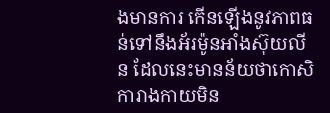ងមានការ កើនឡើងនូវភាពធន់ទៅនឹងអ័រម៉ូនអាំងស៊ុយលីន ដែលនេះមានន័យថាកោសិការាងកាយមិន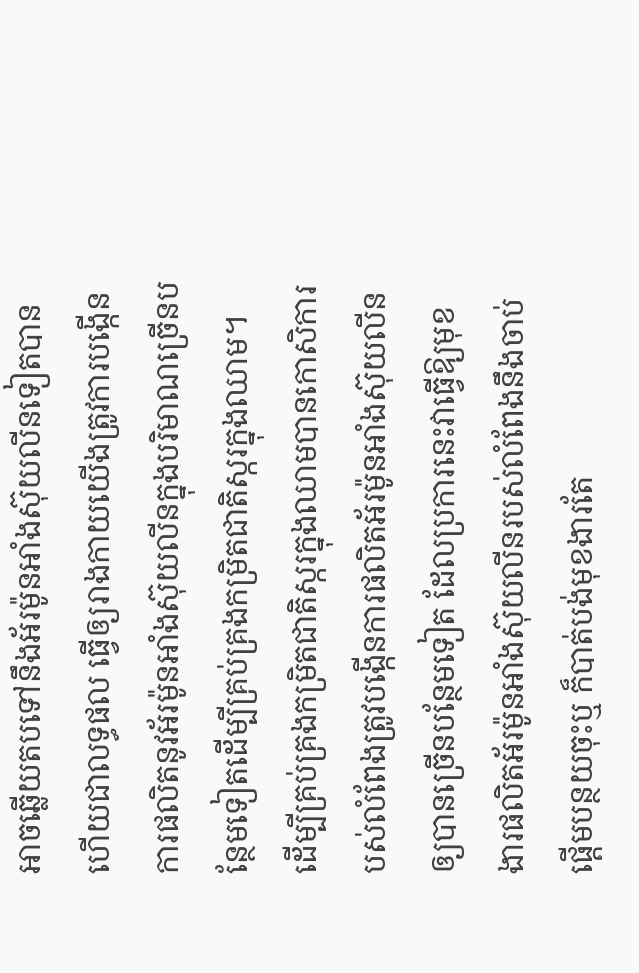អាចឆ្លើយតបទៅនឹងអ័រម៉ូនអាំងស៊ុយលីនទៀតបាន ហើយជាលទ្ធផល ធ្វើឲ្យរាងកាយយើងត្រូវការបង្កើនការផលិតនូវអ័រម៉ូនអាំងស៊ុយលីនក្នុងបរិមាណច្រើនបន្ថែមទៀតដើម្បីគ្រប់គ្រងកម្រិតជាតិស្ករក្នុងឈាម។
ដើម្បីគ្រប់គ្រងកម្រិតជាតិស្ករក្នុងឈាមបានកោសិការបស់លំពែងត្រូវបង្កើនការផលិតអ័រម៉ូនអាំងស៊ុយលីនឲ្យបានច្រើនបន្ថែមទៀត ដែលប្រការនេះវាធ្វើឱ្យមុខងារផលិតអ័រម៉ូនអាំងស៊ុយលីនរបស់លំពែងនឹងចាប់ផ្ដើមបន្ថយចុះឬ ក៏បាត់បង់មុខងារតែ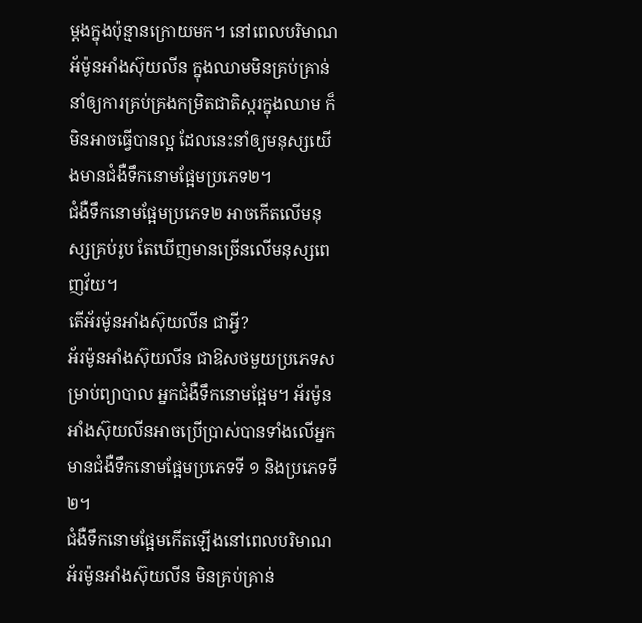ម្តងក្នុងប៉ុន្មានក្រោយមក។ នៅពេលបរិមាណអ័ម៉ូនអាំងស៊ុយលីន ក្នុងឈាមមិនគ្រប់គ្រាន់ នាំឲ្យការគ្រប់គ្រងកម្រិតជាតិស្ករក្នុងឈាម ក៏មិនអាចធ្វើបានល្អ ដែលនេះនាំឲ្យមនុស្សយើងមានជំងឺទឹកនោមផ្អែមប្រភេទ២។
ជំងឺទឹកនោមផ្អែមប្រភេទ២ អាចកើតលើមនុស្សគ្រប់រូប តែឃើញមានច្រើនលើមនុស្សពេញវ័យ។
តើអ័រម៉ូនអាំងស៊ុយលីន ជាអ្វី?
អ័រម៉ូនអាំងស៊ុយលីន ជាឱសថមួយប្រភេទសម្រាប់ព្យាបាល អ្នកជំងឺទឹកនោមផ្អែម។ អ័រម៉ូនអាំងស៊ុយលីនអាចប្រើបា្រស់បានទាំងលើអ្នកមានជំងឺទឹកនោមផ្អែមប្រភេទទី ១ និងប្រភេទទី ២។
ជំងឺទឹកនោមផ្អែមកើតឡើងនៅពេលបរិមាណអ័រម៉ូនអាំងស៊ុយលីន មិនគ្រប់គ្រាន់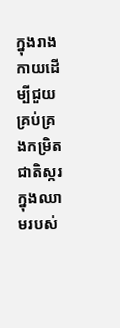ក្នុងរាងកាយដើម្បីជួយគ្រប់គ្រងកម្រិតជាតិស្ករក្នុងឈាមរបស់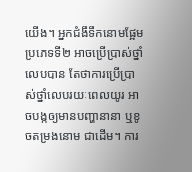យើង។ អ្នកជំងឹទឹកនោមផ្អែមប្រភេទទី២ អាចប្រើប្រាស់ថ្នាំលេបបាន តែថាការប្រើប្រាស់ថ្នាំលេបរយៈពេលយូរ អាចបង្កឲ្យមានបញ្ហានានា ឬខូចតម្រងនោម ជាដើម។ ការ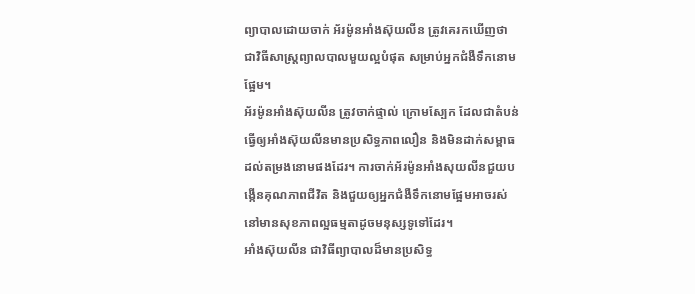ព្យាបាលដោយចាក់ អ័រម៉ូនអាំងស៊ុយលីន ត្រូវគេរកឃើញថា ជាវិធីសាស្រ្តព្យាលបាលមួយល្អបំផុត សម្រាប់អ្នកជំងឺទឹកនោមផ្អែម។
អ័រម៉ូនអាំងស៊ុយលីន ត្រូវចាក់ផ្ទាល់ ក្រោមស្បែក ដែលជាតំបន់ធ្វើឲ្យអាំងស៊ុយលីនមានប្រសិទ្ធភាពលឿន និងមិនដាក់សម្ពាធដល់តម្រងនោមផងដែរ។ ការចាក់អ័រម៉ូនអាំងសុយលីនជួយបង្កើនគុណភាពជីវិត និងជួយឲ្យអ្នកជំងឺទឹកនោមផ្អែមអាចរស់នៅមានសុខភាពល្អធម្មតាដូចមនុស្សទូទៅដែរ។
អាំងស៊ុយលីន ជាវិធីព្យាបាលដ៏មានប្រសិទ្ធ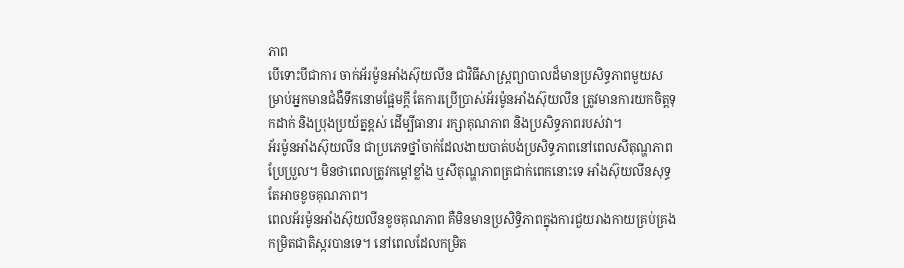ភាព
បើទោះបីជាការ ចាក់អ័រម៉ូនអាំងស៊ុយលីន ជាវិធីសាស្រ្តព្យាបាលដ៏មានប្រសិទ្ធភាពមួយសម្រាប់អ្នកមានជំងឺទឹកនោមផ្អែមក្តី តែការប្រើប្រាស់អ័រម៉ូនអាំងស៊ុយលីន ត្រូវមានការយកចិត្តទុកដាក់ និងប្រុងប្រយ័ត្នខ្ពស់ ដើម្បីធានារ រក្សាគុណភាព និងប្រសិទ្ធភាពរបស់វា។
អ័រម៉ូនអាំងស៊ុយលីន ជាប្រភេទថ្នាំចាក់ដែលងាយបាត់បង់ប្រសិទ្ធភាពនៅពេលសីតុណ្ហភាពប្រែប្រួល។ មិនថាពេលត្រូវកម្ដៅខ្លាំង ឬសីតុណ្ហភាពត្រជាក់ពេកនោះទេ អាំងស៊ុយលីនសុទ្ធតែអាចខូចគុណភាព។
ពេលអ័រម៉ូនអាំងស៊ុយលីនខូចគុណភាព គឺមិនមានប្រសិទ្ធិភាពក្នុងការជួយរាងកាយគ្រប់គ្រងកម្រិតជាតិស្ករបានទេ។ នៅពេលដែលកម្រិត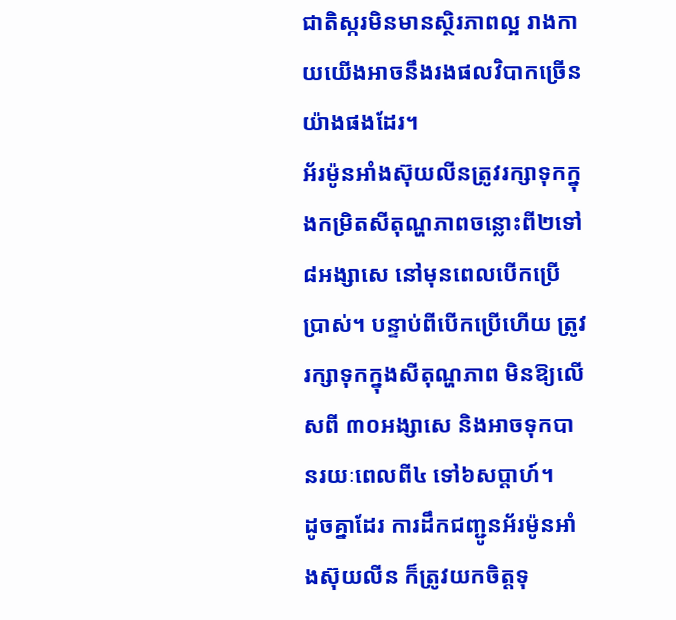ជាតិស្ករមិនមានស្ថិរភាពល្អ រាងកាយយើងអាចនឹងរងផលវិបាកច្រើនយ៉ាងផងដែរ។
អ័រម៉ូនអាំងស៊ុយលីនត្រូវរក្សាទុកក្នុងកម្រិតសីតុណ្ហភាពចន្លោះពី២ទៅ៨អង្សាសេ នៅមុនពេលបើកប្រើប្រាស់។ បន្ទាប់ពីបើកប្រើហើយ ត្រូវរក្សាទុកក្នុងសីតុណ្ហភាព មិនឱ្យលើសពី ៣០អង្សាសេ និងអាចទុកបានរយៈពេលពី៤ ទៅ៦សប្ដាហ៍។
ដូចគ្នាដែរ ការដឹកជញ្ជូនអ័រម៉ូនអាំងស៊ុយលីន ក៏ត្រូវយកចិត្តទុ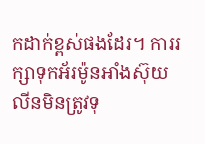កដាក់ខ្ពស់ផងដែរ។ ការរក្សាទុកអ័រម៉ូនអាំងស៊ុយលីនមិនត្រូវទុ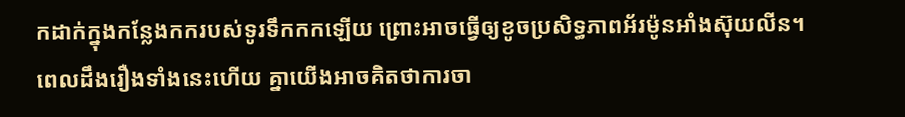កដាក់ក្នុងកន្លែងកករបស់ទូរទឹកកកឡើយ ព្រោះអាចធ្វើឲ្យខូចប្រសិទ្ធភាពអ័រម៉ូនអាំងស៊ុយលីន។
ពេលដឹងរឿងទាំងនេះហើយ គ្នាយើងអាចគិតថាការចា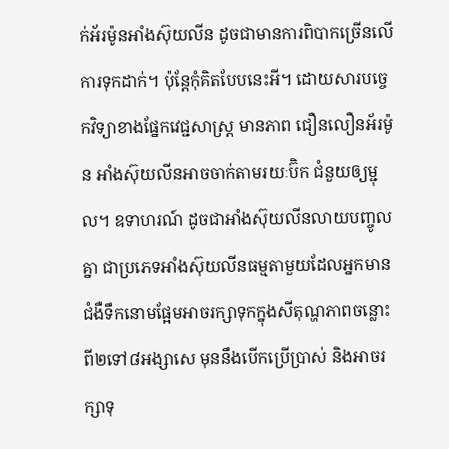ក់អ័រម៉ូនអាំងស៊ុយលីន ដូចជាមានការពិបាកច្រើនលើការទុកដាក់។ ប៉ុន្តែកុំគិតបែបនេះអី។ ដោយសារបច្ចេកវិទ្យាខាងផ្នែកវេជ្ជសាស្រ្ត មានភាព ជឿនលឿនអ័រម៉ូន អាំងស៊ុយលីនអាចចាក់តាមរយៈប៊ិក ជំនួយឲ្យម្ជុល។ ឧទាហរណ៍ ដូចជាអាំងស៊ុយលីនលាយបញ្ចូលគ្នា ជាប្រភេទអាំងស៊ុយលីនធម្មតាមួយដែលអ្នកមានជំងឺទឹកនោមផ្អែមអាចរក្សាទុកក្នុងសីតុណ្ហភាពចន្លោះពី២ទៅ៨អង្សាសេ មុននឹងបើកប្រើប្រាស់ និងអាចរក្សាទុ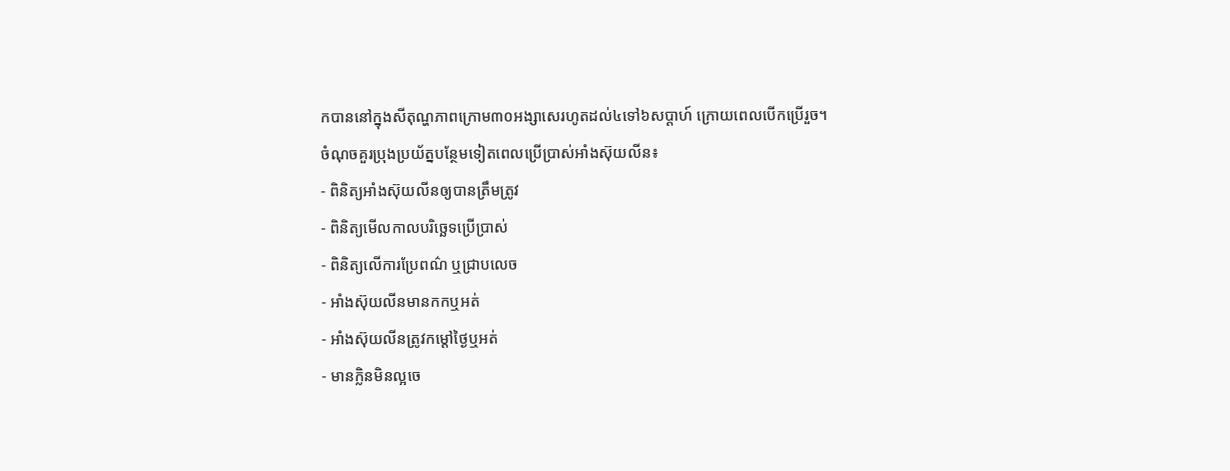កបាននៅក្នុងសីតុណ្ហភាពក្រោម៣០អង្សាសេរហូតដល់៤ទៅ៦សប្ដាហ៍ ក្រោយពេលបើកប្រើរួច។
ចំណុចគួរប្រុងប្រយ័ត្នបន្ថែមទៀតពេលប្រើប្រាស់អាំងស៊ុយលីន៖
- ពិនិត្យអាំងស៊ុយលីនឲ្យបានត្រឹមត្រូវ
- ពិនិត្យមើលកាលបរិច្ឆេទប្រើប្រាស់
- ពិនិត្យលើការប្រែពណ៌ ឬជ្រាបលេច
- អាំងស៊ុយលីនមានកកឬអត់
- អាំងស៊ុយលីនត្រូវកម្ដៅថ្ងៃឬអត់
- មានក្លិនមិនល្អចេ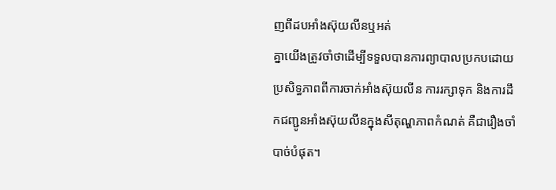ញពីដបអាំងស៊ុយលីនឬអត់
គ្នាយើងត្រូវចាំថាដើម្បីទទួលបានការព្យាបាលប្រកបដោយប្រសិទ្ធភាពពីការចាក់អាំងស៊ុយលីន ការរក្សាទុក និងការដឹកជញ្ជូនអាំងស៊ុយលីនក្នុងសីតុណ្ហភាពកំណត់ គឺជារឿងចាំបាច់បំផុត។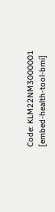Code: KLM22NM3000001
[embed-health-tool-bmi]